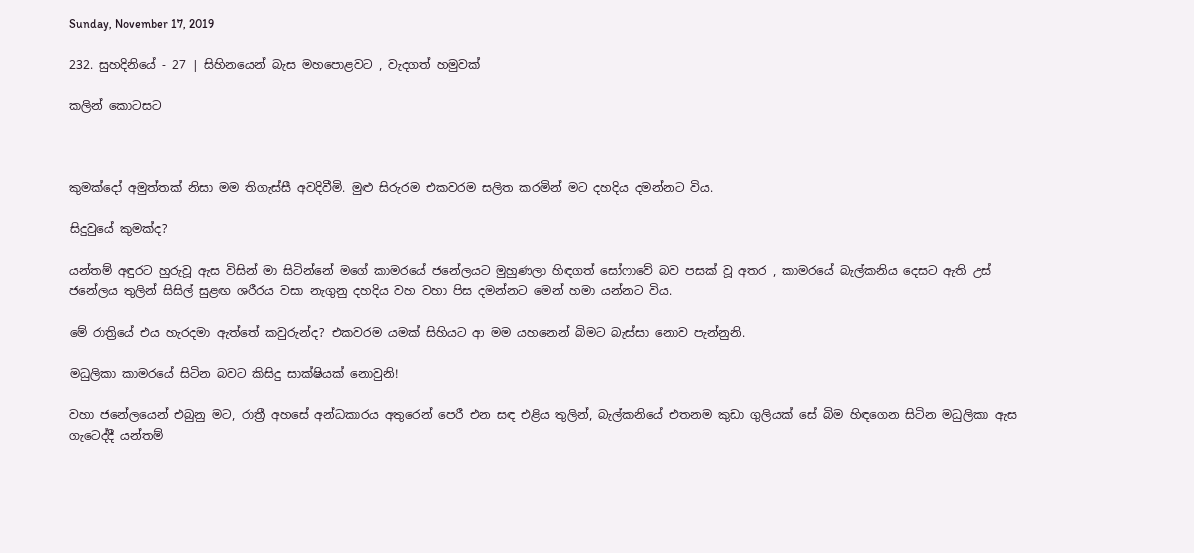Sunday, November 17, 2019

232. සුහදිනියේ - 27 | සිහිනයෙන් බැස මහපොළවට , වැදගත් හමුවක්

කලින් කොටසට



කුමක්දෝ අමුත්තක් නිසා මම තිගැස්සී අවදිවීමි. මුළු සිරුරම එකවරම සලිත කරමින් මට දහදිය දමන්නට විය.

සිදුවුයේ කුමක්ද?

යන්තම් අඳුරට හුරුවූ ඇස විසින් මා සිටින්නේ මගේ කාමරයේ ජනේලයට මුහුණලා හිඳගත් සෝෆාවේ බව පසක් වූ අතර , කාමරයේ බැල්කනිය දෙසට ඇති උස් ජනේලය තුලින් සිසිල් සුළඟ ශරීරය වසා නැගුනු දහදිය වහ වහා පිස දමන්නට මෙන් හමා යන්නට විය.

මේ රාත්‍රියේ එය හැරදමා ඇත්තේ කවුරුන්ද? එකවරම යමක් සිහියට ආ මම යහනෙන් බිමට බැස්සා නොව පැන්නුනි.

මධුලිකා කාමරයේ සිටින බවට කිසිදු සාක්ෂියක් නොවුනි!

වහා ජනේලයෙන් එබුනු මට, රාත්‍රී අහසේ අන්ධකාරය අතුරෙන් පෙරී එන සඳ එළිය තුලින්, බැල්කනියේ එතනම කුඩා ගුලියක් සේ බිම හිඳගෙන සිටින මධුලිකා ඇස ගැටෙද්දී යන්තම්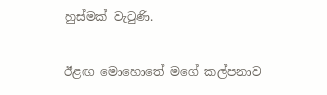හුස්මක් වැටුණි.

ඊළඟ මොහොතේ මගේ කල්පනාව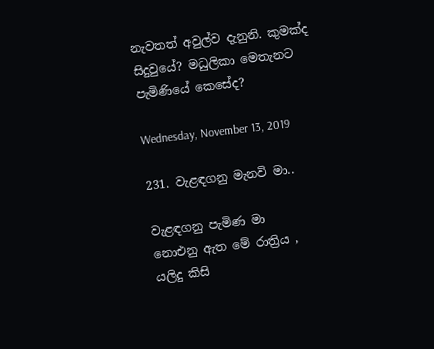නැවතත් අවුල්ව දැනුනි. කුමක්ද සිදුවුයේ? මධුලිකා මෙතැනට පැමිණියේ කෙසේද?

Wednesday, November 13, 2019

231. වැළඳගනු මැනවි මා..

වැළඳගනු පැමිණ මා
නොඑනු ඇත මේ රාත්‍රිය ,
යලිදු කිසි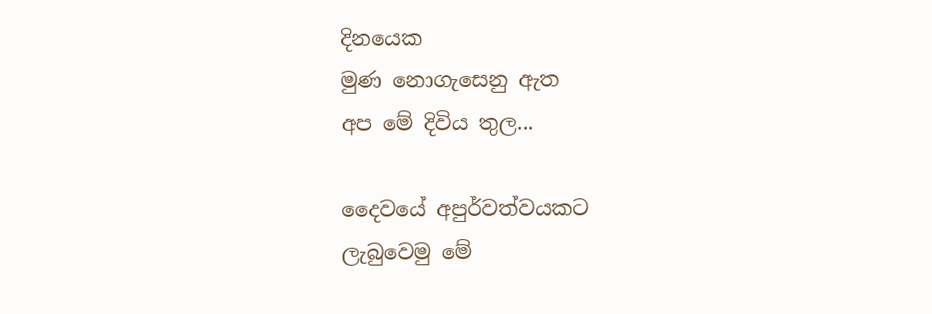දිනයෙක
මුණ නොගැසෙනු ඇත
අප මේ දිවිය තුල...

දෛවයේ අපුර්වත්වයකට
ලැබුවෙමු මේ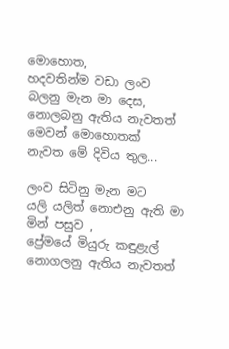මොහොත,
හදවතින්ම වඩා ලංව
බලනු මැන මා දෙස,
නොලබනු ඇතිය නැවතත්
මෙවන් මොහොතක්
නැවත මේ දිවිය තුල...

ලංව සිටිනු මැන මට
යලි යලිත් නොඑනු ඇති මා
මින් පසුව ,
ප්‍රේමයේ මියුරු කඳුළැල්
නොගලනු ඇතිය නැවතත්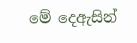මේ දෙඇසින්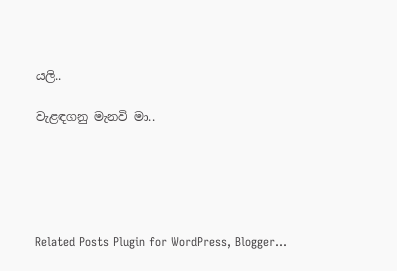යලි..

වැළඳගනු මැනවි මා..





Related Posts Plugin for WordPress, Blogger...